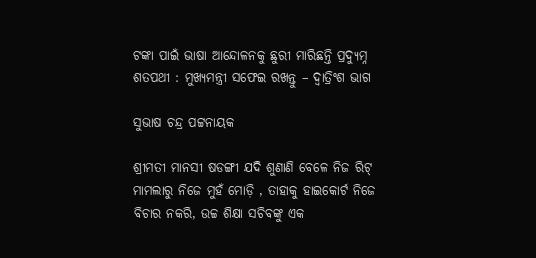ଟଙ୍କା ପାଇଁ ଭାଷା ଆନ୍ଦୋଳନକୁ ଛୁରୀ ମାରିଛନ୍ତି ପ୍ରଦ୍ୟୁମ୍ନ ଶତପଥୀ : ମୁଖ୍ୟମନ୍ତ୍ରୀ ସଫେଇ ରଖନ୍ତୁ – ଦ୍ଵାତ୍ରିଂଶ ଭାଗ

ସୁଭାଷ ଚନ୍ଦ୍ର ପଟ୍ଟନାୟକ

ଶ୍ରୀମତୀ ମାନସୀ ଷଡଙ୍ଗୀ ଯଦି ଶୁଣାଣି ବେଳେ ନିଜ ରିଟ୍ ମାମଲାରୁ ନିଜେ ମୁହଁ ମୋଡ଼ି , ତାହାକୁ ହାଇକୋର୍ଟ ନିଜେ ବିଚାର ନକରି, ଉଚ୍ଚ ଶିକ୍ଷା ସଚିବଙ୍କୁ ଏକ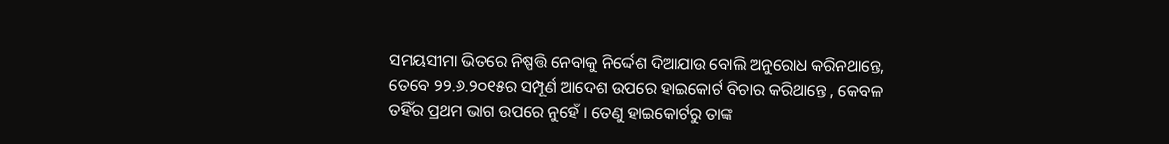ସମୟସୀମା ଭିତରେ ନିଷ୍ପତ୍ତି ନେବାକୁ ନିର୍ଦ୍ଦେଶ ଦିଆଯାଉ ବୋଲି ଅନୁରୋଧ କରିନଥାନ୍ତେ, ତେବେ ୨୨.୬.୨୦୧୫ର ସମ୍ପୂର୍ଣ ଆଦେଶ ଉପରେ ହାଇକୋର୍ଟ ବିଚାର କରିଥାନ୍ତେ , କେବଳ ତହିଁର ପ୍ରଥମ ଭାଗ ଉପରେ ନୁହେଁ । ତେଣୁ ହାଇକୋର୍ଟରୁ ତାଙ୍କ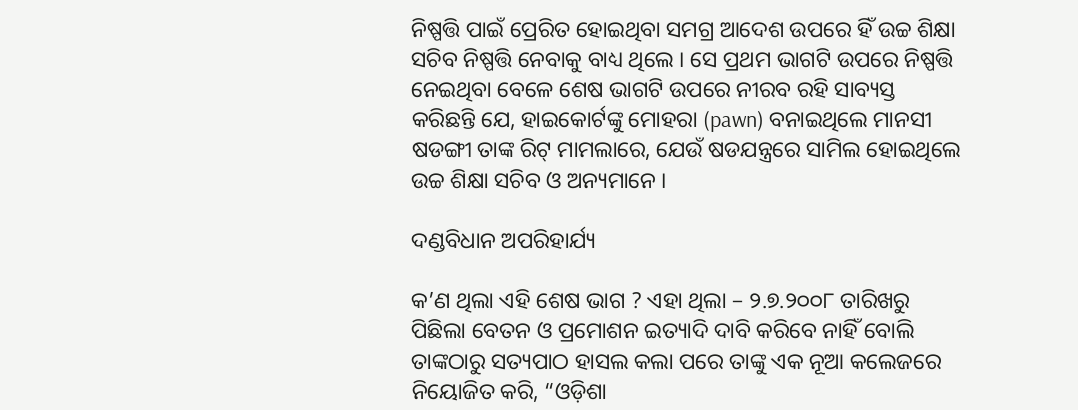ନିଷ୍ପତ୍ତି ପାଇଁ ପ୍ରେରିତ ହୋଇଥିବା ସମଗ୍ର ଆଦେଶ ଉପରେ ହିଁ ଉଚ୍ଚ ଶିକ୍ଷା ସଚିବ ନିଷ୍ପତ୍ତି ନେବାକୁ ବାଧ୍ୟ ଥିଲେ । ସେ ପ୍ରଥମ ଭାଗଟି ଉପରେ ନିଷ୍ପତ୍ତି ନେଇଥିବା ବେଳେ ଶେଷ ଭାଗଟି ଉପରେ ନୀରବ ରହି ସାବ୍ୟସ୍ତ କରିଛନ୍ତି ଯେ, ହାଇକୋର୍ଟଙ୍କୁ ମୋହରା (pawn) ବନାଇଥିଲେ ମାନସୀ ଷଡଙ୍ଗୀ ତାଙ୍କ ରିଟ୍ ମାମଲାରେ, ଯେଉଁ ଷଡଯନ୍ତ୍ରରେ ସାମିଲ ହୋଇଥିଲେ ଉଚ୍ଚ ଶିକ୍ଷା ସଚିବ ଓ ଅନ୍ୟମାନେ ।

ଦଣ୍ଡବିଧାନ ଅପରିହାର୍ଯ୍ୟ

କ’ଣ ଥିଲା ଏହି ଶେଷ ଭାଗ ? ଏହା ଥିଲା – ୨.୭.୨୦୦୮ ତାରିଖରୁ ପିଛିଲା ବେତନ ଓ ପ୍ରମୋଶନ ଇତ୍ୟାଦି ଦାବି କରିବେ ନାହିଁ ବୋଲି ତାଙ୍କଠାରୁ ସତ୍ୟପାଠ ହାସଲ କଲା ପରେ ତାଙ୍କୁ ଏକ ନୂଆ କଲେଜରେ ନିୟୋଜିତ କରି, “ଓଡ଼ିଶା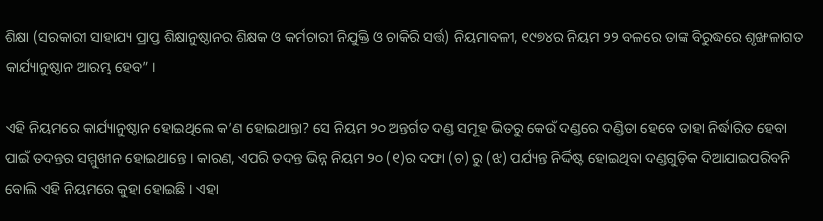ଶିକ୍ଷା (ସରକାରୀ ସାହାଯ୍ୟ ପ୍ରାପ୍ତ ଶିକ୍ଷାନୁଷ୍ଠାନର ଶିକ୍ଷକ ଓ କର୍ମଚାରୀ ନିଯୁକ୍ତି ଓ ଚାକିରି ସର୍ତ୍ତ) ନିୟମାବଳୀ, ୧୯୭୪ର ନିୟମ ୨୨ ବଳରେ ତାଙ୍କ ବିରୁଦ୍ଧରେ ଶୃଙ୍ଖଳାଗତ କାର୍ଯ୍ୟାନୁଷ୍ଠାନ ଆରମ୍ଭ ହେବ” ।

ଏହି ନିୟମରେ କାର୍ଯ୍ୟାନୁଷ୍ଠାନ ହୋଇଥିଲେ କ’ଣ ହୋଇଥାନ୍ତା? ସେ ନିୟମ ୨୦ ଅନ୍ତର୍ଗତ ଦଣ୍ଡ ସମୂହ ଭିତରୁ କେଉଁ ଦଣ୍ଡରେ ଦଣ୍ଡିତା ହେବେ ତାହା ନିର୍ଦ୍ଧାରିତ ହେବା ପାଇଁ ତଦନ୍ତର ସମ୍ମୁଖୀନ ହୋଇଥାନ୍ତେ । କାରଣ, ଏପରି ତଦନ୍ତ ଭିନ୍ନ ନିୟମ ୨୦ (୧)ର ଦଫା (ଚ) ରୁ (ଝ) ପର୍ଯ୍ୟନ୍ତ ନିର୍ଦ୍ଦିଷ୍ଟ ହୋଇଥିବା ଦଣ୍ଡଗୁଡ଼ିକ ଦିଆଯାଇପରିବନି ବୋଲି ଏହି ନିୟମରେ କୁହା ହୋଇଛି । ଏହା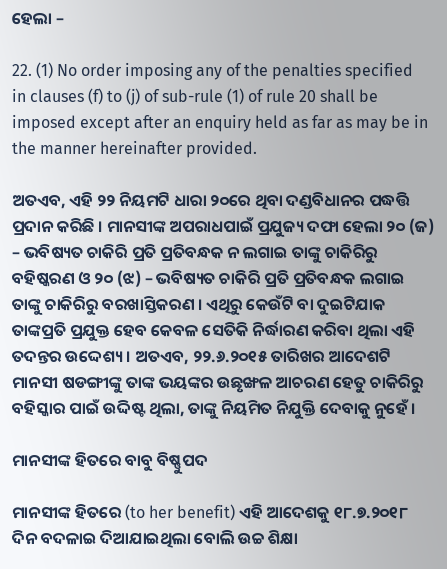ହେଲା –

22. (1) No order imposing any of the penalties specified in clauses (f) to (j) of sub-rule (1) of rule 20 shall be imposed except after an enquiry held as far as may be in the manner hereinafter provided.

ଅତଏବ, ଏହି ୨୨ ନିୟମଟି ଧାରା ୨୦ରେ ଥିବା ଦଣ୍ଡବିଧାନର ପଦ୍ଧତ୍ତି ପ୍ରଦାନ କରିଛି । ମାନସୀଙ୍କ ଅପରାଧପାଇଁ ପ୍ରଯୁଜ୍ୟ ଦଫା ହେଲା ୨୦ (ଜ) – ଭବିଷ୍ୟତ ଚାକିରି ପ୍ରତି ପ୍ରତିବନ୍ଧକ ନ ଲଗାଇ ତାଙ୍କୁ ଚାକିରିରୁ ବହିଷ୍କରଣ ଓ ୨୦ (ଝ) – ଭବିଷ୍ୟତ ଚାକିରି ପ୍ରତି ପ୍ରତିବନ୍ଧକ ଲଗାଇ ତାଙ୍କୁ ଚାକିରିରୁ ବରଖାସ୍ତିକରଣ । ଏଥିରୁ କେଉଁଟି ବା ଦୁଇଟିଯାକ ତାଙ୍କପ୍ରତି ପ୍ରଯୁକ୍ତ ହେବ କେବଳ ସେତିକି ନିର୍ଦ୍ଧାରଣ କରିବା ଥିଲା ଏହି ତଦନ୍ତର ଉଦ୍ଦେଶ୍ୟ । ଅତଏବ, ୨୨.୬.୨୦୧୫ ତାରିଖର ଆଦେଶଟି ମାନସୀ ଷଡଙ୍ଗୀଙ୍କୁ ତାଙ୍କ ଭୟଙ୍କର ଉଛୃଙ୍ଖଳ ଆଚରଣ ହେତୁ ଚାକିରିରୁ ବହିସ୍କାର ପାଇଁ ଉଦ୍ଦିଷ୍ଟ ଥିଲା, ତାଙ୍କୁ ନିୟମିତ ନିଯୁକ୍ତି ଦେବାକୁ ନୁହେଁ ।

ମାନସୀଙ୍କ ହିତରେ ବାବୁ ବିଷ୍ଣୁପଦ

ମାନସୀଙ୍କ ହିତରେ (to her benefit) ଏହି ଆଦେଶକୁ ୧୮.୭.୨୦୧୮ ଦିନ ବଦଳାଇ ଦିଆଯାଇଥିଲା ବୋଲି ଉଚ୍ଚ ଶିକ୍ଷା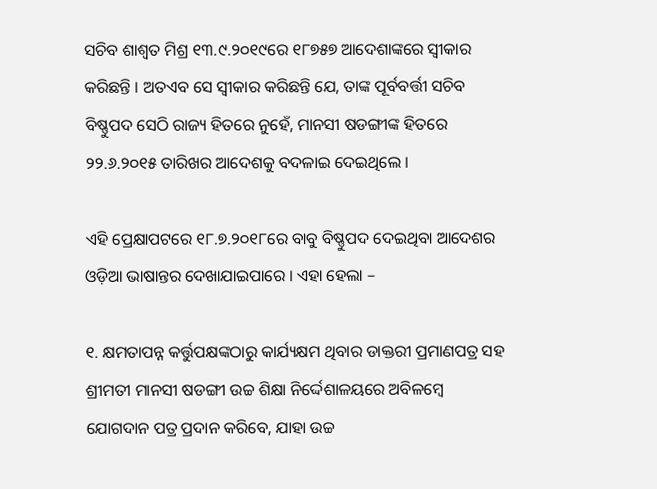ସଚିବ ଶାଶ୍ଵତ ମିଶ୍ର ୧୩.୯.୨୦୧୯ରେ ୧୮୭୫୭ ଆଦେଶାଙ୍କରେ ସ୍ଵୀକାର କରିଛନ୍ତି । ଅତଏବ ସେ ସ୍ଵୀକାର କରିଛନ୍ତି ଯେ, ତାଙ୍କ ପୂର୍ବବର୍ତ୍ତୀ ସଚିବ ବିଷ୍ଣୁପଦ ସେଠି ରାଜ୍ୟ ହିତରେ ନୁହେଁ, ମାନସୀ ଷଡଙ୍ଗୀଙ୍କ ହିତରେ ୨୨.୬.୨୦୧୫ ତାରିଖର ଆଦେଶକୁ ବଦଳାଇ ଦେଇଥିଲେ ।

ଏହି ପ୍ରେକ୍ଷାପଟରେ ୧୮.୭.୨୦୧୮ରେ ବାବୁ ବିଷ୍ଣୁପଦ ଦେଇଥିବା ଆଦେଶର ଓଡ଼ିଆ ଭାଷାନ୍ତର ଦେଖାଯାଇପାରେ । ଏହା ହେଲା –

୧. କ୍ଷମତାପନ୍ନ କର୍ତ୍ତୁପକ୍ଷଙ୍କଠାରୁ କାର୍ଯ୍ୟକ୍ଷମ ଥିବାର ଡାକ୍ତରୀ ପ୍ରମାଣପତ୍ର ସହ ଶ୍ରୀମତୀ ମାନସୀ ଷଡଙ୍ଗୀ ଉଚ୍ଚ ଶିକ୍ଷା ନିର୍ଦ୍ଦେଶାଳୟରେ ଅବିଳମ୍ବେ ଯୋଗଦାନ ପତ୍ର ପ୍ରଦାନ କରିବେ, ଯାହା ଉଚ୍ଚ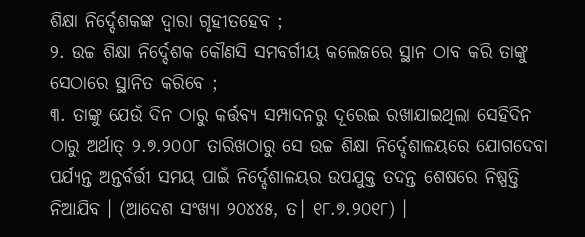ଶିକ୍ଷା ନିର୍ଦ୍ଦେଶକଙ୍କ ଦ୍ଵାରା ଗୃହୀତହେବ ;
୨. ଉଚ୍ଚ ଶିକ୍ଷା ନିର୍ଦ୍ଦେଶକ କୌଣସି ସମବର୍ଗୀୟ କଲେଜରେ ସ୍ଥାନ ଠାବ କରି ତାଙ୍କୁ ସେଠାରେ ସ୍ଥାନିତ କରିବେ ;
୩. ତାଙ୍କୁ ଯେଉଁ ଦିନ ଠାରୁ କର୍ତ୍ତବ୍ୟ ସମ୍ପାଦନରୁ ଦୂରେଇ ରଖାଯାଇଥିଲା ସେହିଦିନ ଠାରୁ ଅର୍ଥାତ୍ ୨.୭.୨୦୦୮ ତାରିଖଠାରୁ ସେ ଉଚ୍ଚ ଶିକ୍ଷା ନିର୍ଦ୍ଦେଶାଳୟରେ ଯୋଗଦେବା ପର୍ଯ୍ୟନ୍ତ ଅନ୍ତର୍ବର୍ତ୍ତୀ ସମୟ ପାଇଁ ନିର୍ଦ୍ଦେଶାଳୟର ଉପଯୁକ୍ତ ତଦନ୍ତ ଶେଷରେ ନିଷ୍ପତ୍ତି ନିଆଯିବ । (ଆଦେଶ ସଂଖ୍ୟା ୨୦୪୪୫, ତ। ୧୮.୭.୨୦୧୮) ।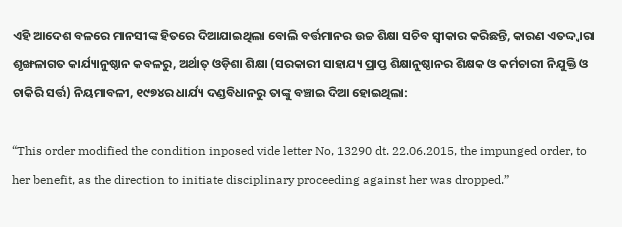ଏହି ଆଦେଶ ବଳରେ ମାନସୀଙ୍କ ହିତରେ ଦିଆଯାଇଥିଲା ବୋଲି ବର୍ତ୍ତମାନର ଉଚ୍ଚ ଶିକ୍ଷା ସଚିବ ସ୍ଵୀକାର କରିଛନ୍ତି, କାରଣ ଏତଦ୍ଦ୍ଵାରା ଶୃଙ୍ଖଳାଗତ କାର୍ଯ୍ୟାନୁଷ୍ଠାନ କବଳରୁ, ଅର୍ଥାତ୍ ଓଡ଼ିଶା ଶିକ୍ଷା (ସରକାରୀ ସାହାଯ୍ୟ ପ୍ରାପ୍ତ ଶିକ୍ଷାନୁଷ୍ଠାନର ଶିକ୍ଷକ ଓ କର୍ମଚାରୀ ନିଯୁକ୍ତି ଓ ଚାକିରି ସର୍ତ୍ତ) ନିୟମାବଳୀ, ୧୯୭୪ର ଧାର୍ଯ୍ୟ ଦଣ୍ଡବିଧାନରୁ ତାଙ୍କୁ ବଞ୍ଚାଇ ଦିଆ ହୋଇଥିଲା:

“This order modified the condition inposed vide letter No, 13290 dt. 22.06.2015, the impunged order, to her benefit, as the direction to initiate disciplinary proceeding against her was dropped.”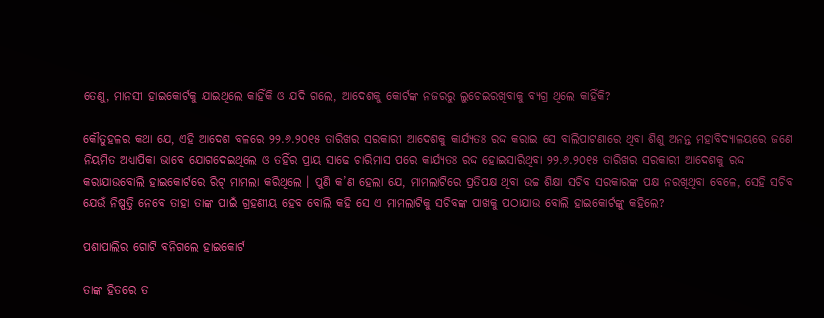ତେଣୁ, ମାନସୀ ହାଇକୋର୍ଟକୁ ଯାଇଥିଲେ କାହିଁକି ଓ ଯଦି ଗଲେ, ଆଦେଶକୁ କୋର୍ଟଙ୍କ ନଜରରୁ ଲୁଚେଇରଖିବାକୁ ବ୍ୟଗ୍ର ଥିଲେ କାହିଁକି?

କୌତୁହଳର କଥା ଯେ, ଏହି ଆଦେଶ ବଳରେ ୨୨.୬.୨୦୧୫ ତାରିଖର ସରକାରୀ ଆଦେଶକୁ କାର୍ଯ୍ୟତଃ ରଦ୍ଦ କରାଇ ସେ ବାଲିପାଟଣାରେ ଥିବା ଶିଶୁ ଅନନ୍ତ ମହାବିଦ୍ୟାଳୟରେ ଜଣେ ନିୟମିତ ଅଧ୍ୟାପିକା ଭାବେ ଯୋଗଦେଇଥିଲେ ଓ ତହିଁର ପ୍ରାୟ ସାଢେ ଚାରିମାସ ପରେ କାର୍ଯ୍ୟତଃ ରଦ୍ଦ ହୋଇସାରିଥିବା ୨୨.୬.୨୦୧୫ ତାରିଖର ସରକାରୀ ଆଦେଶକୁ ରଦ୍ଦ କରାଯାଉବୋଲି ହାଇକୋର୍ଟରେ ରିଟ୍ ମାମଲା କରିଥିଲେ । ପୁଣି କ’ଣ ହେଲା ଯେ, ମାମଲାଟିରେ ପ୍ରତିପକ୍ଷ ଥିବା ଉଚ୍ଚ ଶିକ୍ଷା ସଚିବ ସରକାରଙ୍କ ପକ୍ଷ ନରଖିଥିବା ବେଳେ, ସେହି ସଚିବ ଯେଉଁ ନିଷ୍ପତ୍ତି ନେବେ ତାହା ତାଙ୍କ ପାଇଁ ଗ୍ରହଣୀୟ ହେବ ବୋଲି କହି ସେ ଏ ମାମଲାଟିକୁ ସଚିବଙ୍କ ପାଖକୁ ପଠାଯାଉ ବୋଲି ହାଇକୋର୍ଟଙ୍କୁ କହିଲେ?

ପଶାପାଲିର ଗୋଟି ବନିଗଲେ ହାଇକୋର୍ଟ

ତାଙ୍କ ହିତରେ ତ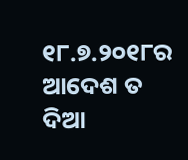୧୮.୭.୨୦୧୮ର ଆଦେଶ ତ ଦିଆ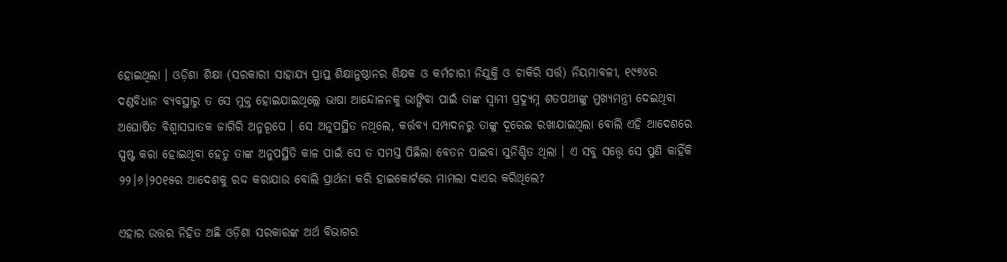ହୋଇଥିଲା । ଓଡ଼ିଶା ଶିକ୍ଷା (ସରକାରୀ ସାହାଯ୍ୟ ପ୍ରାପ୍ତ ଶିକ୍ଷାନୁଷ୍ଠାନର ଶିକ୍ଷକ ଓ କର୍ମଚାରୀ ନିଯୁକ୍ତି ଓ ଚାକିରି ସର୍ତ୍ତ) ନିୟମାବଳୀ, ୧୯୭୪ର ଦଣ୍ଡବିଧାନ ବ୍ୟବସ୍ଥାରୁ ତ ସେ ମୁକ୍ତ ହୋଇଯାଇଥିଲ୍ଲେ ଭାଷା ଆନ୍ଦୋଳନକୁ ଭାଙ୍ଗିବା ପାଇଁ ତାଙ୍କ ସ୍ଵାମୀ ପ୍ରଦ୍ୟୁମ୍ନ ଶତପଥୀଙ୍କୁ ମୁଖ୍ୟମନ୍ତ୍ରୀ ଦେଇଥିବା ଅଘୋଷିତ ବିଶ୍ଵାସଘାତକ ଜାଗିରି ଅନୁରୂପେ । ସେ ଅନୁପସ୍ଥିତ ନଥିଲେ, କର୍ତ୍ତବ୍ୟ ସମ୍ପାଦନରୁ ତାଙ୍କୁ ଦୂରେଇ ରଖାଯାଇଥିଲା ବୋଲି ଏହି ଆଦେଶରେ ସ୍ପଷ୍ଟ କରା ହୋଇଥିବା ହେତୁ ତାଙ୍କ ଅନୁପସ୍ଥିତି କାଳ ପାଇଁ ସେ ତ ସମସ୍ତ ପିଛିଲା ବେତନ ପାଇବା ସୁନିଶ୍ଚିତ ଥିଲା । ଏ ସବୁ ସତ୍ତ୍ୱେ ସେ ପୁଣି କାହିଁକି ୨୨।୬।୨୦୧୫ର ଆଦେଶକୁ ରଦ୍ଦ କରାଯାଉ ବୋଲି ପ୍ରାର୍ଥନା କରି ହାଇକୋର୍ଟରେ ମାମଲା ଦାଏର କରିଥିଲେ?

ଏହାର ଉତ୍ତର ନିହିତ ଅଛି ଓଡ଼ିଶା ସରକାରଙ୍କ ଅର୍ଥ ବିଭାଗର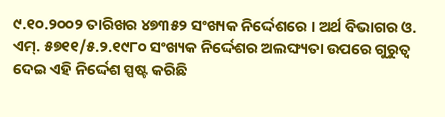୯.୧୦.୨୦୦୨ ତାରିଖର ୪୭୩୫୨ ସଂଖ୍ୟକ ନିର୍ଦ୍ଦେଶରେ । ଅର୍ଥ ବିଭାଗର ଓ. ଏମ୍. ୫୭୧୧/୫.୨.୧୯୮୦ ସଂଖ୍ୟକ ନିର୍ଦ୍ଦେଶର ଅଲଙ୍ଘ୍ୟତା ଉପରେ ଗୁରୁତ୍ଵ ଦେଇ ଏହି ନିର୍ଦ୍ଦେଶ ସ୍ପଷ୍ଟ କରିଛି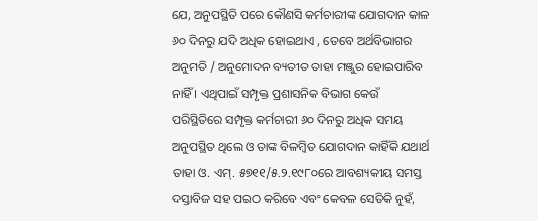ଯେ, ଅନୁପସ୍ଥିତି ପରେ କୌଣସି କର୍ମଚାରୀଙ୍କ ଯୋଗଦାନ କାଳ ୬୦ ଦିନରୁ ଯଦି ଅଧିକ ହୋଇଥାଏ , ତେବେ ଅର୍ଥବିଭାଗର ଅନୁମତି / ଅନୁମୋଦନ ବ୍ୟତୀତ ତାହା ମଞ୍ଜୁର ହୋଇପାରିବ ନାହିଁ । ଏଥିପାଇଁ ସମ୍ପୃକ୍ତ ପ୍ରଶାସନିକ ବିଭାଗ କେଉଁ ପରିସ୍ଥିତିରେ ସମ୍ପୃକ୍ତ କର୍ମଚାରୀ ୬୦ ଦିନରୁ ଅଧିକ ସମୟ ଅନୁପସ୍ଥିତ ଥିଲେ ଓ ତାଙ୍କ ବିଳମ୍ବିତ ଯୋଗଦାନ କାହିଁକି ଯଥାର୍ଥ ତାହା ଓ. ଏମ୍. ୫୭୧୧/୫.୨.୧୯୮୦ରେ ଆବଶ୍ୟକୀୟ ସମସ୍ତ ଦସ୍ତାବିଜ ସହ ପଇଠ କରିବେ ଏବଂ କେବଳ ସେତିକି ନୁହଁ,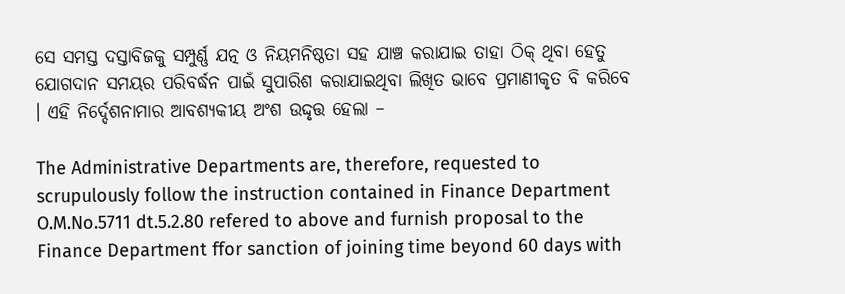ସେ ସମସ୍ତ ଦସ୍ତାବିଜକୁ ସମ୍ପୁର୍ଣ୍ଣ ଯତ୍ନ ଓ ନିୟମନିଷ୍ଠତା ସହ ଯାଞ୍ଚ କରାଯାଇ ତାହା ଠିକ୍ ଥିବା ହେତୁ ଯୋଗଦାନ ସମୟର ପରିବର୍ଦ୍ଧନ ପାଇଁ ସୁପାରିଶ କରାଯାଇଥିବା ଲିଖିତ ଭାବେ ପ୍ରମାଣୀକୃତ ବି କରିବେ । ଏହି ନିର୍ଦ୍ଦେଶନାମାର ଆବଶ୍ୟକୀୟ ଅଂଶ ଉଦ୍ଦୃତ୍ତ ହେଲା –

The Administrative Departments are, therefore, requested to scrupulously follow the instruction contained in Finance Department O.M.No.5711 dt.5.2.80 refered to above and furnish proposal to the Finance Department ffor sanction of joining time beyond 60 days with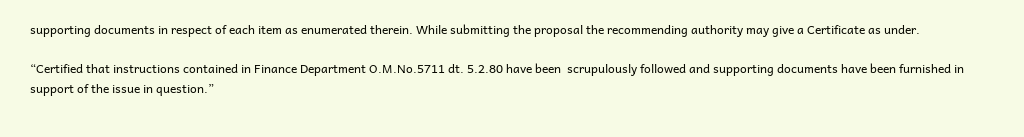supporting documents in respect of each item as enumerated therein. While submitting the proposal the recommending authority may give a Certificate as under.

“Certified that instructions contained in Finance Department O.M.No.5711 dt. 5.2.80 have been  scrupulously followed and supporting documents have been furnished in support of the issue in question.”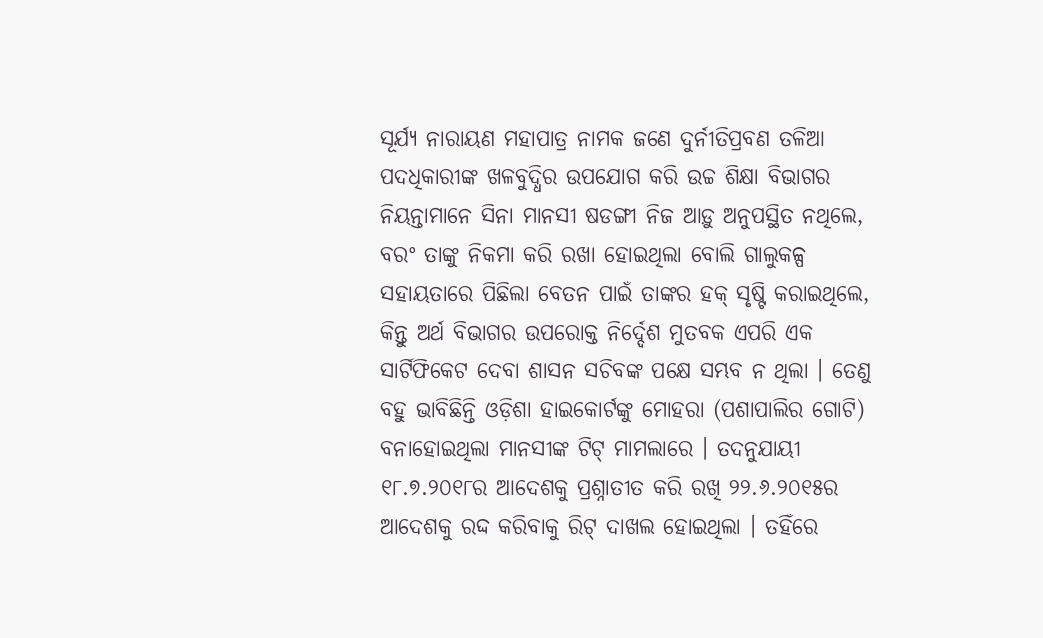ସୂର୍ଯ୍ୟ ନାରାୟଣ ମହାପାତ୍ର ନାମକ ଜଣେ ଦୁର୍ନୀତିପ୍ରବଣ ତଳିଆ ପଦଧିକାରୀଙ୍କ ଖଳବୁଦ୍ଧିର ଉପଯୋଗ କରି ଉଚ୍ଚ ଶିକ୍ଷା ବିଭାଗର ନିୟନ୍ତାମାନେ ସିନା ମାନସୀ ଷଡଙ୍ଗୀ ନିଜ ଆଡ଼ୁ ଅନୁପସ୍ଥିତ ନଥିଲେ, ବରଂ ତାଙ୍କୁ ନିକମା କରି ରଖା ହୋଇଥିଲା ବୋଲି ଗାଲୁକଳ୍ପ ସହାୟତାରେ ପିଛିଲା ବେତନ ପାଇଁ ତାଙ୍କର ହକ୍ ସୃଷ୍ଟି କରାଇଥିଲେ, କିନ୍ତୁ ଅର୍ଥ ବିଭାଗର ଉପରୋକ୍ତ ନିର୍ଦ୍ଦେଶ ମୁତବକ ଏପରି ଏକ ସାର୍ଟିଫିକେଟ ଦେବା ଶାସନ ସଚିବଙ୍କ ପକ୍ଷେ ସମ୍ଭବ ନ ଥିଲା । ତେଣୁ ବହୁ ଭାବିଛିନ୍ତି ଓଡ଼ିଶା ହାଇକୋର୍ଟଙ୍କୁ ମୋହରା (ପଶାପାଲିର ଗୋଟି) ବନାହୋଇଥିଲା ମାନସୀଙ୍କ ଟିଟ୍ ମାମଲାରେ । ତଦନୁଯାୟୀ ୧୮.୭.୨୦୧୮ର ଆଦେଶକୁ ପ୍ରଶ୍ନାତୀତ କରି ରଖି ୨୨.୬.୨୦୧୫ର ଆଦେଶକୁ ରଦ୍ଦ କରିବାକୁ ରିଟ୍ ଦାଖଲ ହୋଇଥିଲା । ତହିଁରେ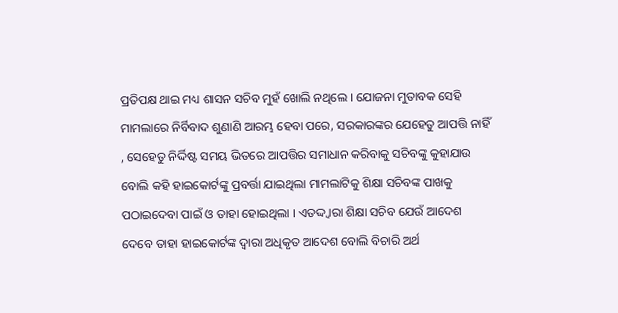ପ୍ରତିପକ୍ଷ ଥାଇ ମଧ୍ୟ ଶାସନ ସଚିବ ମୁହଁ ଖୋଲି ନଥିଲେ । ଯୋଜନା ମୁତାବକ ସେହି ମାମଲାରେ ନିର୍ବିବାଦ ଶୁଣାଣି ଆରମ୍ଭ ହେବା ପରେ, ସରକାରଙ୍କର ଯେହେତୁ ଆପତ୍ତି ନାହିଁ , ସେହେତୁ ନିର୍ଦ୍ଦିଷ୍ଟ ସମୟ ଭିତରେ ଆପତ୍ତିର ସମାଧାନ କରିବାକୁ ସଚିବଙ୍କୁ କୁହାଯାଉ ବୋଲି କହି ହାଇକୋର୍ଟଙ୍କୁ ପ୍ରବର୍ତ୍ତା ଯାଇଥିଲା ମାମଲାଟିକୁ ଶିକ୍ଷା ସଚିବଙ୍କ ପାଖକୁ ପଠାଇଦେବା ପାଇଁ ଓ ତାହା ହୋଇଥିଲା । ଏତଦ୍ଦ୍ଵାରା ଶିକ୍ଷା ସଚିବ ଯେଉଁ ଆଦେଶ ଦେବେ ତାହା ହାଇକୋର୍ଟଙ୍କ ଦ୍ଵାରା ଅଧିକୃତ ଆଦେଶ ବୋଲି ବିଚାରି ଅର୍ଥ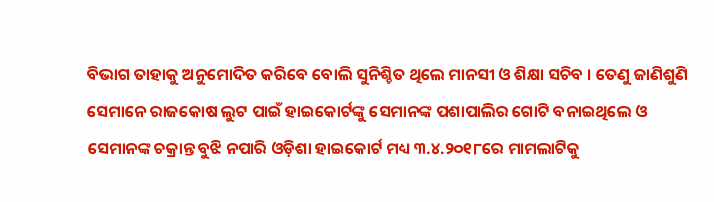ବିଭାଗ ତାହାକୁ ଅନୁମୋଦିତ କରିବେ ବୋଲି ସୁନିଶ୍ଚିତ ଥିଲେ ମାନସୀ ଓ ଶିକ୍ଷା ସଚିବ । ତେଣୁ ଜାଣିଶୁଣି ସେମାନେ ରାଜକୋଷ ଲୁଟ ପାଇଁ ହାଇକୋର୍ଟଙ୍କୁ ସେମାନଙ୍କ ପଶାପାଲିର ଗୋଟି ବନାଇଥିଲେ ଓ ସେମାନଙ୍କ ଚକ୍ରାନ୍ତ ବୁଝି ନପାରି ଓଡ଼ିଶା ହାଇକୋର୍ଟ ମଧ୍ୟ ୩.୪.୨୦୧୮ରେ ମାମଲାଟିକୁ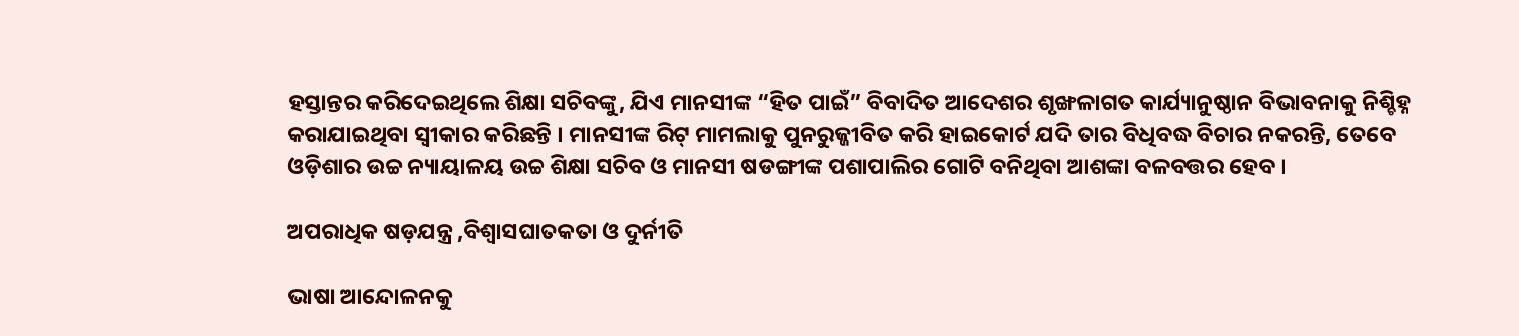ହସ୍ତାନ୍ତର କରିଦେଇଥିଲେ ଶିକ୍ଷା ସଚିବଙ୍କୁ, ଯିଏ ମାନସୀଙ୍କ “ହିତ ପାଇଁ” ବିବାଦିତ ଆଦେଶର ଶୃଙ୍ଖଳାଗତ କାର୍ଯ୍ୟାନୁଷ୍ଠାନ ବିଭାବନାକୁ ନିଶ୍ଚିହ୍ନ କରାଯାଇଥିବା ସ୍ଵୀକାର କରିଛନ୍ତି । ମାନସୀଙ୍କ ରିଟ୍ ମାମଲାକୁ ପୁନରୁଜ୍ଜୀବିତ କରି ହାଇକୋର୍ଟ ଯଦି ତାର ବିଧିବଦ୍ଧ ବିଚାର ନକରନ୍ତି, ତେବେ ଓଡ଼ିଶାର ଉଚ୍ଚ ନ୍ୟାୟାଳୟ ଉଚ୍ଚ ଶିକ୍ଷା ସଚିବ ଓ ମାନସୀ ଷଡଙ୍ଗୀଙ୍କ ପଶାପାଲିର ଗୋଟି ବନିଥିବା ଆଶଙ୍କା ବଳବତ୍ତର ହେବ ।

ଅପରାଧିକ ଷଡ଼ଯନ୍ତ୍ର ,ବିଶ୍ଵାସଘାତକତା ଓ ଦୁର୍ନୀତି

ଭାଷା ଆନ୍ଦୋଳନକୁ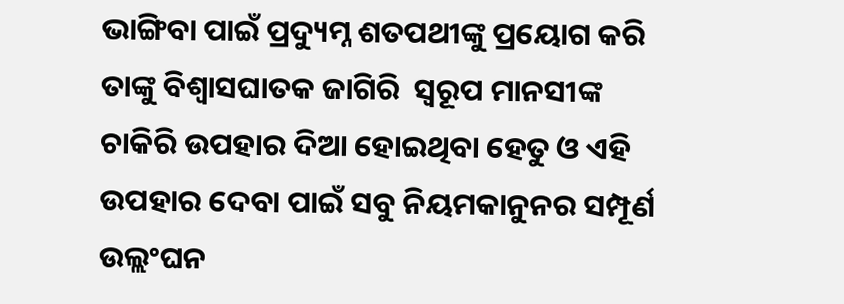ଭାଙ୍ଗିବା ପାଇଁ ପ୍ରଦ୍ୟୁମ୍ନ ଶତପଥୀଙ୍କୁ ପ୍ରୟୋଗ କରି ତାଙ୍କୁ ବିଶ୍ଵାସଘାତକ ଜାଗିରି  ସ୍ୱରୂପ ମାନସୀଙ୍କ ଚାକିରି ଉପହାର ଦିଆ ହୋଇଥିବା ହେତୁ ଓ ଏହି ଉପହାର ଦେବା ପାଇଁ ସବୁ ନିୟମକାନୁନର ସମ୍ପୂର୍ଣ ଉଲ୍ଲଂଘନ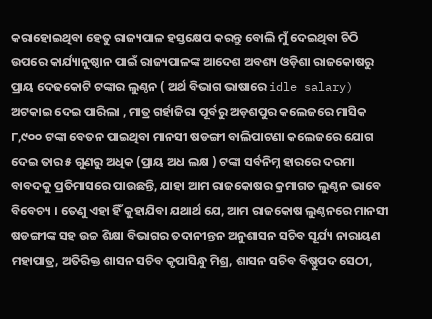କରାହୋଇଥିବା ହେତୁ ରାଜ୍ୟପାଳ ହସ୍ତକ୍ଷେପ କରନ୍ତୁ ବୋଲି ମୁଁ ଦେଇଥିବା ଚିଠି ଉପରେ କାର୍ଯ୍ୟାନୁଷ୍ଠାନ ପାଇଁ ରାଜ୍ୟପାଳଙ୍କ ଆଦେଶ ଅବଶ୍ୟ ଓଡ଼ିଶା ରାଜକୋଷରୁ ପ୍ରାୟ ଦେଢକୋଟି ଟଙ୍କାର ଲୁଣ୍ଠନ ( ଅର୍ଥ ବିଭାଗ ଭାଷାରେ idle salary)  ଅଟକାଇ ଦେଇ ପାରିଲା , ମାତ୍ର ଗର୍ହାଜିରା ପୂର୍ବରୁ ଅଡ଼ଶପୁର କଲେଜରେ ମାସିକ ୮,୯୦୦ ଟଙ୍କା ବେତନ ପାଇଥିବା ମାନସୀ ଷଡଙ୍ଗୀ ବାଲିପାଟଣା କଲେଜରେ ଯୋଗ ଦେଇ ତାର ୫ ଗୁଣରୁ ଅଧିକ (ପ୍ରାୟ ଅଧ ଲକ୍ଷ ) ଟଙ୍କା ସର୍ବନିମ୍ନ ହାରରେ ଦରମା ବାବଦକୁ ପ୍ରତିମାସରେ ପାଉଛନ୍ତି, ଯାହା ଆମ ରାଜକୋଷର କ୍ରମାଗତ ଲୁଣ୍ଠନ ଭାବେ ବିବେଚ୍ୟ । ତେଣୁ ଏହା ହିଁ କୁହାଯିବା ଯଥାର୍ଥ ଯେ, ଆମ ରାଜକୋଷ ଲୁଣ୍ଠନରେ ମାନସୀ ଷଡଙ୍ଗୀଙ୍କ ସହ ଉଚ୍ଚ ଶିକ୍ଷା ବିଭାଗର ତଦାନୀନ୍ତନ ଅନୁଶାସନ ସଚିବ ସୂର୍ଯ୍ୟ ନାରାୟଣ ମହାପାତ୍ର, ଅତିରିକ୍ତ ଶାସନ ସଚିବ କୃପାସିନ୍ଧୁ ମିଶ୍ର, ଶାସନ ସଚିବ ବିଷ୍ଣୁପଦ ସେଠୀ,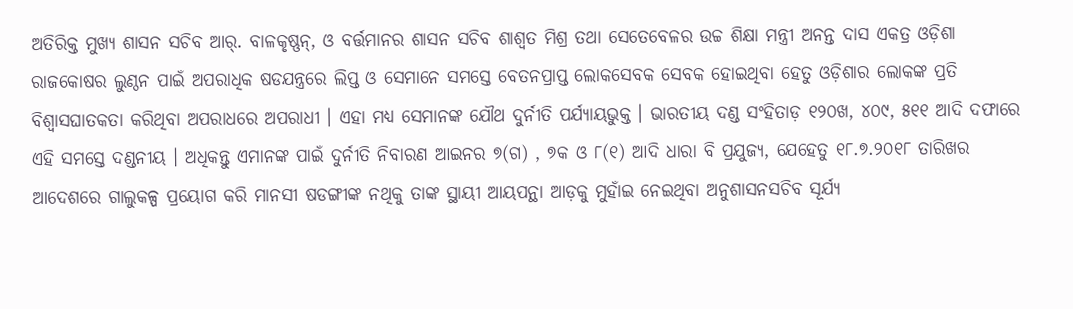ଅତିରିକ୍ତ ମୁଖ୍ୟ ଶାସନ ସଚିବ ଆର୍. ବାଳକୃଷ୍ଣନ୍, ଓ ବର୍ତ୍ତମାନର ଶାସନ ସଚିବ ଶାଶ୍ଵତ ମିଶ୍ର ତଥା ସେତେବେଳର ଉଚ୍ଚ ଶିକ୍ଷା ମନ୍ତ୍ରୀ ଅନନ୍ତ ଦାସ ଏକତ୍ର ଓଡ଼ିଶା ରାଜକୋଷର ଲୁଣ୍ଠନ ପାଇଁ ଅପରାଧିକ ଷଡଯନ୍ତ୍ରରେ ଲିପ୍ତ ଓ ସେମାନେ ସମସ୍ତେ ବେତନପ୍ରାପ୍ତ ଲୋକସେବକ ସେବକ ହୋଇଥିବା ହେତୁ ଓଡ଼ିଶାର ଲୋକଙ୍କ ପ୍ରତି ବିଶ୍ଵାସଘାତକତା କରିଥିବା ଅପରାଧରେ ଅପରାଧୀ । ଏହା ମଧ୍ୟ ସେମାନଙ୍କ ଯୌଥ ଦୁର୍ନୀତି ପର୍ଯ୍ୟାୟଭୁକ୍ତ । ଭାରତୀୟ ଦଣ୍ଡ ସଂହିତାଡ଼ ୧୨୦ଖ, ୪୦୯, ୫୧୧ ଆଦି ଦଫାରେ ଏହି ସମସ୍ତେ ଦଣ୍ଡନୀୟ । ଅଧିକନ୍ତୁ ଏମାନଙ୍କ ପାଇଁ ଦୁର୍ନୀତି ନିବାରଣ ଆଇନର ୭(ଗ) , ୭କ ଓ ୮(୧) ଆଦି ଧାରା ବି ପ୍ରଯୁଜ୍ୟ, ଯେହେତୁ ୧୮.୭.୨୦୧୮ ତାରିଖର ଆଦେଶରେ ଗାଲୁକଳ୍ପ ପ୍ରୟୋଗ କରି ମାନସୀ ଷଡଙ୍ଗୀଙ୍କ ନଥିକୁ ତାଙ୍କ ସ୍ଥାୟୀ ଆୟପନ୍ଥା ଆଡ଼କୁ ମୁହାଁଇ ନେଇଥିବା ଅନୁଶାସନସଚିବ ସୂର୍ଯ୍ୟ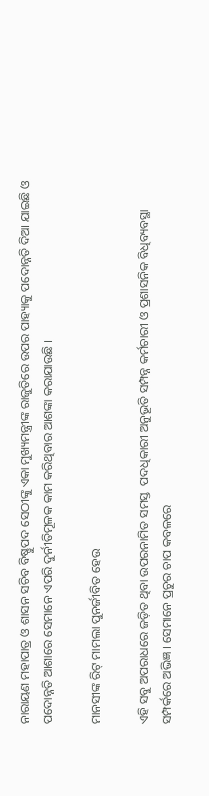ନାରାୟଣ ମହାପାତ୍ର ଓ ଶାସନ ସଚିବ ବିଷ୍ଣୁପଦ ସେଠୀଙ୍କୁ ଏକା ମୁଖ୍ୟମନ୍ତ୍ରୀଙ୍କ ରାଜୁତିରେ ଉପର ପାହ୍ୟାକୁ ପଦୋନ୍ନତି ଦିଆ ଯାଇଛି ଓ ପଦୋନ୍ନତି ଆଶାରେ ସେମାନେ ଏପରି ଦୁର୍ନୀତିମୂଳକ କାମ କରିଥିବାର ଆଶଙ୍କା କରାଯାଉଛି ।

ମାନସୀଙ୍କ ରିଟ୍ ମାମଲା ପୁନର୍ଜୀବିତ ହେଉ

ଏହି ସବୁ ଅପରାଧରେ ଜଡ଼ିତ ଥିବା ଉପରନାମିତ ସମସ୍ତ  ପଦଧିକାରୀ ଅନୁଭୂତି ସମ୍ପନ୍ନ କର୍ମଚାରୀ ଓ ପ୍ରଶାସନିକ ବିଧିବ୍ୟବସ୍ଥା ସମ୍ପର୍କରେ ଅଭିଜ୍ଞ । ସେମାନେ ପ୍ରଚୁର ଚାପ କବଳରେ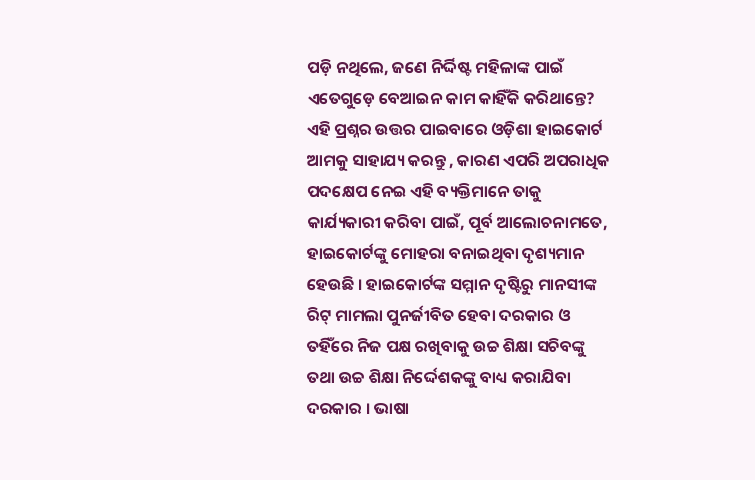ପଡ଼ି ନଥିଲେ, ଜଣେ ନିର୍ଦ୍ଦିଷ୍ଟ ମହିଳାଙ୍କ ପାଇଁ ଏତେଗୁଡ଼େ ବେଆଇନ କାମ କାହିଁକି କରିଥାନ୍ତେ? ଏହି ପ୍ରଶ୍ନର ଉତ୍ତର ପାଇବାରେ ଓଡ଼ିଶା ହାଇକୋର୍ଟ ଆମକୁ ସାହାଯ୍ୟ କରନ୍ତୁ , କାରଣ ଏପରି ଅପରାଧିକ ପଦକ୍ଷେପ ନେଇ ଏହି ବ୍ୟକ୍ତିମାନେ ତାକୁ କାର୍ଯ୍ୟକାରୀ କରିବା ପାଇଁ, ପୂର୍ବ ଆଲୋଚନାମତେ, ହାଇକୋର୍ଟଙ୍କୁ ମୋହରା ବନାଇଥିବା ଦୃଶ୍ୟମାନ ହେଉଛି । ହାଇକୋର୍ଟଙ୍କ ସମ୍ମାନ ଦୃଷ୍ଟିରୁ ମାନସୀଙ୍କ ରିଟ୍ ମାମଲା ପୁନର୍ଜୀବିତ ହେବା ଦରକାର ଓ ତହିଁରେ ନିଜ ପକ୍ଷ ରଖିବାକୁ ଉଚ୍ଚ ଶିକ୍ଷା ସଚିବଙ୍କୁ ତଥା ଉଚ୍ଚ ଶିକ୍ଷା ନିର୍ଦ୍ଦେଶକଙ୍କୁ ବାଧ୍ୟ କରାଯିବା ଦରକାର । ଭାଷା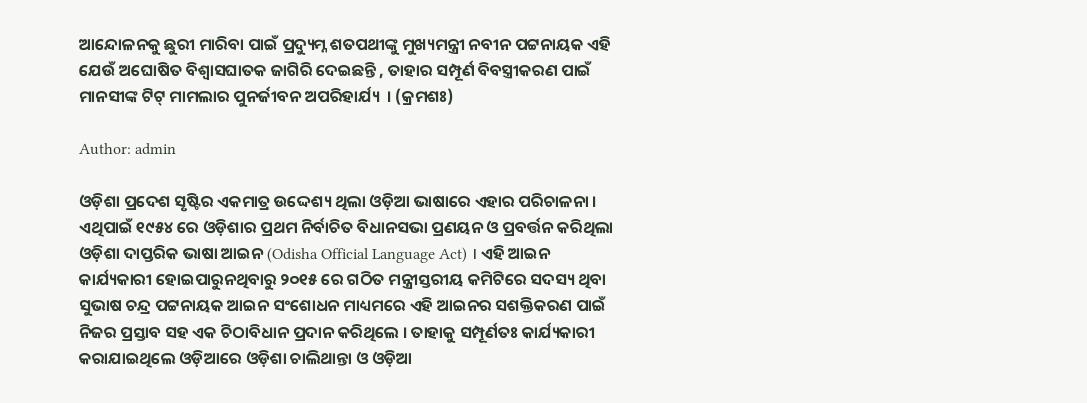ଆନ୍ଦୋଳନକୁ ଛୁରୀ ମାରିବା ପାଇଁ ପ୍ରଦ୍ୟୁମ୍ନ ଶତପଥୀଙ୍କୁ ମୁଖ୍ୟମନ୍ତ୍ରୀ ନବୀନ ପଟ୍ଟନାୟକ ଏହି ଯେଉଁ ଅଘୋଷିତ ବିଶ୍ଵାସଘାତକ ଜାଗିରି ଦେଇଛନ୍ତି , ତାହାର ସମ୍ପୂର୍ଣ ବିବସ୍ତ୍ରୀକରଣ ପାଇଁ ମାନସୀଙ୍କ ଟିଟ୍ ମାମଲାର ପୁନର୍ଜୀବନ ଅପରିହାର୍ଯ୍ୟ  । (କ୍ରମଶଃ)

Author: admin

ଓଡ଼ିଶା ପ୍ରଦେଶ ସୃଷ୍ଟିର ଏକମାତ୍ର ଉଦ୍ଦେଶ୍ୟ ଥିଲା ଓଡ଼ିଆ ଭାଷାରେ ଏହାର ପରିଚାଳନା । ଏଥିପାଇଁ ୧୯୫୪ ରେ ଓଡ଼ିଶାର ପ୍ରଥମ ନିର୍ବାଚିତ ବିଧାନସଭା ପ୍ରଣୟନ ଓ ପ୍ରବର୍ତ୍ତନ କରିଥିଲା ଓଡ଼ିଶା ଦାପ୍ତରିକ ଭାଷା ଆଇନ (Odisha Official Language Act) । ଏହି ଆଇନ କାର୍ଯ୍ୟକାରୀ ହୋଇପାରୁନଥିବାରୁ ୨୦୧୫ ରେ ଗଠିତ ମନ୍ତ୍ରୀସ୍ତରୀୟ କମିଟିରେ ସଦସ୍ୟ ଥିବା ସୁଭାଷ ଚନ୍ଦ୍ର ପଟ୍ଟନାୟକ ଆଇନ ସଂଶୋଧନ ମାଧ୍ୟମରେ ଏହି ଆଇନର ସଶକ୍ତିକରଣ ପାଇଁ ନିଜର ପ୍ରସ୍ତାବ ସହ ଏକ ଚିଠାବିଧାନ ପ୍ରଦାନ କରିଥିଲେ । ତାହାକୁ ସମ୍ପୂର୍ଣତଃ କାର୍ଯ୍ୟକାରୀ କରାଯାଇଥିଲେ ଓଡ଼ିଆରେ ଓଡ଼ିଶା ଚାଲିଥାନ୍ତା ଓ ଓଡ଼ିଆ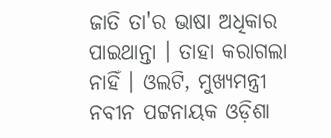ଜାତି ତା'ର ଭାଷା ଅଧିକାର ପାଇଥାନ୍ତା । ତାହା କରାଗଲା ନାହିଁ । ଓଲଟି, ମୁଖ୍ୟମନ୍ତ୍ରୀ ନବୀନ ପଟ୍ଟନାୟକ ଓଡ଼ିଶା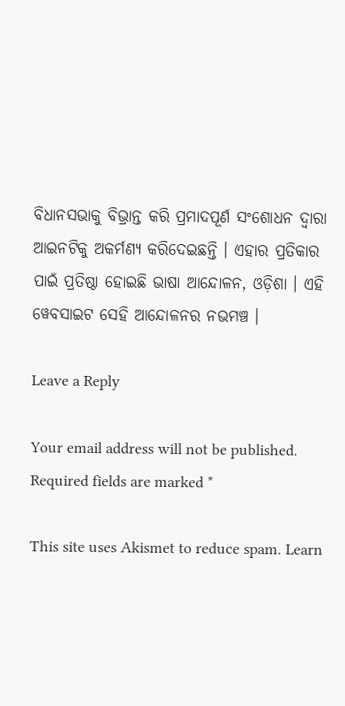ବିଧାନସଭାକୁ ବିଭ୍ରାନ୍ତ କରି ପ୍ରମାଦପୂର୍ଣ ସଂଶୋଧନ ଦ୍ଵାରା ଆଇନଟିକୁ ଅକର୍ମଣ୍ୟ କରିଦେଇଛନ୍ତି । ଏହାର ପ୍ରତିକାର ପାଇଁ ପ୍ରତିଷ୍ଠା ହୋଇଛି ଭାଷା ଆନ୍ଦୋଳନ, ଓଡ଼ିଶା । ଏହି ୱେବସାଇଟ ସେହି ଆନ୍ଦୋଳନର ନଭମଞ୍ଚ ।

Leave a Reply

Your email address will not be published. Required fields are marked *

This site uses Akismet to reduce spam. Learn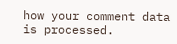how your comment data is processed.